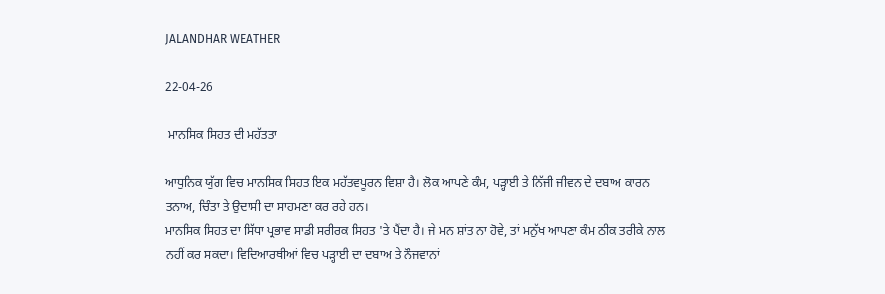JALANDHAR WEATHER

22-04-26

 ਮਾਨਸਿਕ ਸਿਹਤ ਦੀ ਮਹੱਤਤਾ

ਆਧੁਨਿਕ ਯੁੱਗ ਵਿਚ ਮਾਨਸਿਕ ਸਿਹਤ ਇਕ ਮਹੱਤਵਪੂਰਨ ਵਿਸ਼ਾ ਹੈ। ਲੋਕ ਆਪਣੇ ਕੰਮ, ਪੜ੍ਹਾਈ ਤੇ ਨਿੱਜੀ ਜੀਵਨ ਦੇ ਦਬਾਅ ਕਾਰਨ ਤਨਾਅ, ਚਿੰਤਾ ਤੇ ਉਦਾਸੀ ਦਾ ਸਾਹਮਣਾ ਕਰ ਰਹੇ ਹਨ।
ਮਾਨਸਿਕ ਸਿਹਤ ਦਾ ਸਿੱਧਾ ਪ੍ਰਭਾਵ ਸਾਡੀ ਸਰੀਰਕ ਸਿਹਤ 'ਤੇ ਪੈਂਦਾ ਹੈ। ਜੇ ਮਨ ਸ਼ਾਂਤ ਨਾ ਹੋਵੇ, ਤਾਂ ਮਨੁੱਖ ਆਪਣਾ ਕੰਮ ਠੀਕ ਤਰੀਕੇ ਨਾਲ ਨਹੀਂ ਕਰ ਸਕਦਾ। ਵਿਦਿਆਰਥੀਆਂ ਵਿਚ ਪੜ੍ਹਾਈ ਦਾ ਦਬਾਅ ਤੇ ਨੌਜਵਾਨਾਂ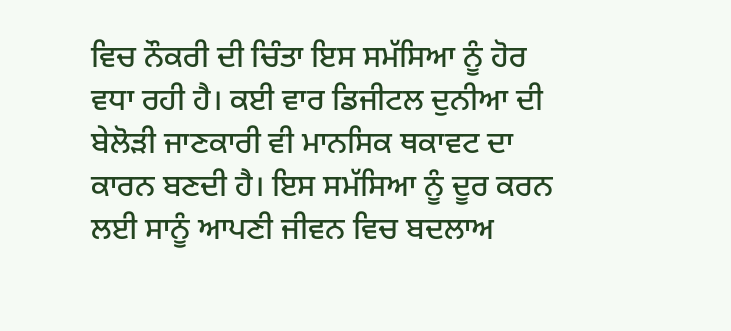ਵਿਚ ਨੌਕਰੀ ਦੀ ਚਿੰਤਾ ਇਸ ਸਮੱਸਿਆ ਨੂੰ ਹੋਰ ਵਧਾ ਰਹੀ ਹੈ। ਕਈ ਵਾਰ ਡਿਜੀਟਲ ਦੁਨੀਆ ਦੀ ਬੇਲੋੜੀ ਜਾਣਕਾਰੀ ਵੀ ਮਾਨਸਿਕ ਥਕਾਵਟ ਦਾ ਕਾਰਨ ਬਣਦੀ ਹੈ। ਇਸ ਸਮੱਸਿਆ ਨੂੰ ਦੂਰ ਕਰਨ ਲਈ ਸਾਨੂੰ ਆਪਣੀ ਜੀਵਨ ਵਿਚ ਬਦਲਾਅ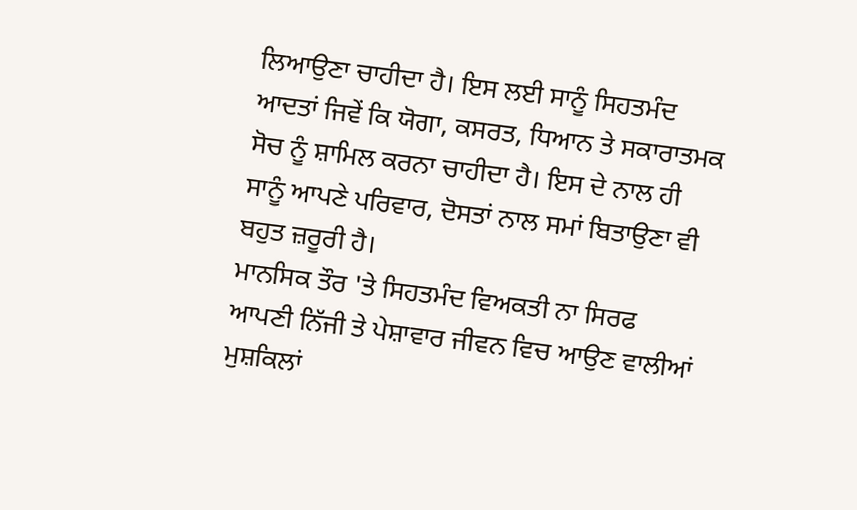ਲਿਆਉਣਾ ਚਾਹੀਦਾ ਹੈ। ਇਸ ਲਈ ਸਾਨੂੰ ਸਿਹਤਮੰਦ ਆਦਤਾਂ ਜਿਵੇਂ ਕਿ ਯੋਗਾ, ਕਸਰਤ, ਧਿਆਨ ਤੇ ਸਕਾਰਾਤਮਕ ਸੋਚ ਨੂੰ ਸ਼ਾਮਿਲ ਕਰਨਾ ਚਾਹੀਦਾ ਹੈ। ਇਸ ਦੇ ਨਾਲ ਹੀ ਸਾਨੂੰ ਆਪਣੇ ਪਰਿਵਾਰ, ਦੋਸਤਾਂ ਨਾਲ ਸਮਾਂ ਬਿਤਾਉਣਾ ਵੀ ਬਹੁਤ ਜ਼ਰੂਰੀ ਹੈ।
ਮਾਨਸਿਕ ਤੌਰ 'ਤੇ ਸਿਹਤਮੰਦ ਵਿਅਕਤੀ ਨਾ ਸਿਰਫ ਆਪਣੀ ਨਿੱਜੀ ਤੇ ਪੇਸ਼ਾਵਾਰ ਜੀਵਨ ਵਿਚ ਆਉਣ ਵਾਲੀਆਂ ਮੁਸ਼ਕਿਲਾਂ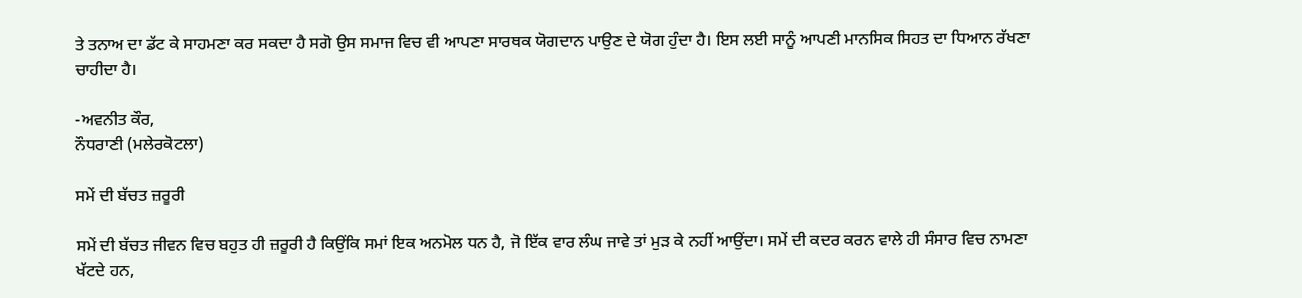ਤੇ ਤਨਾਅ ਦਾ ਡੱਟ ਕੇ ਸਾਹਮਣਾ ਕਰ ਸਕਦਾ ਹੈ ਸਗੋ ਉਸ ਸਮਾਜ ਵਿਚ ਵੀ ਆਪਣਾ ਸਾਰਥਕ ਯੋਗਦਾਨ ਪਾਉਣ ਦੇ ਯੋਗ ਹੁੰਦਾ ਹੈ। ਇਸ ਲਈ ਸਾਨੂੰ ਆਪਣੀ ਮਾਨਸਿਕ ਸਿਹਤ ਦਾ ਧਿਆਨ ਰੱਖਣਾ ਚਾਹੀਦਾ ਹੈ।

-ਅਵਨੀਤ ਕੌਰ,
ਨੌਧਰਾਣੀ (ਮਲੇਰਕੋਟਲਾ)

ਸਮੇਂ ਦੀ ਬੱਚਤ ਜ਼ਰੂਰੀ

ਸਮੇਂ ਦੀ ਬੱਚਤ ਜੀਵਨ ਵਿਚ ਬਹੁਤ ਹੀ ਜ਼ਰੂਰੀ ਹੈ ਕਿਉਂਕਿ ਸਮਾਂ ਇਕ ਅਨਮੋਲ ਧਨ ਹੈ, ਜੋ ਇੱਕ ਵਾਰ ਲੰਘ ਜਾਵੇ ਤਾਂ ਮੁੜ ਕੇ ਨਹੀਂ ਆਉਂਦਾ। ਸਮੇਂ ਦੀ ਕਦਰ ਕਰਨ ਵਾਲੇ ਹੀ ਸੰਸਾਰ ਵਿਚ ਨਾਮਣਾ ਖੱਟਦੇ ਹਨ,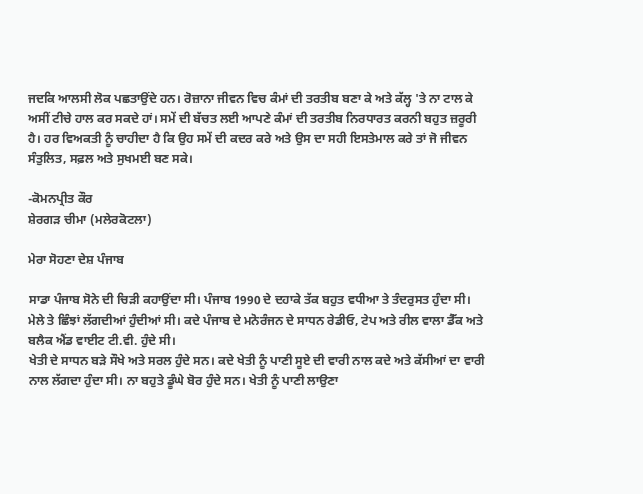ਜਦਕਿ ਆਲਸੀ ਲੋਕ ਪਛਤਾਉਂਦੇ ਹਨ। ਰੋਜ਼ਾਨਾ ਜੀਵਨ ਵਿਚ ਕੰਮਾਂ ਦੀ ਤਰਤੀਬ ਬਣਾ ਕੇ ਅਤੇ ਕੱਲ੍ਹ 'ਤੇ ਨਾ ਟਾਲ ਕੇ ਅਸੀਂ ਟੀਚੇ ਹਾਲ ਕਰ ਸਕਦੇ ਹਾਂ। ਸਮੇਂ ਦੀ ਬੱਚਤ ਲਈ ਆਪਣੇ ਕੰਮਾਂ ਦੀ ਤਰਤੀਬ ਨਿਰਧਾਰਤ ਕਰਨੀ ਬਹੁਤ ਜ਼ਰੂਰੀ ਹੈ। ਹਰ ਵਿਅਕਤੀ ਨੂੰ ਚਾਹੀਦਾ ਹੈ ਕਿ ਉਹ ਸਮੇਂ ਦੀ ਕਦਰ ਕਰੇ ਅਤੇ ਉਸ ਦਾ ਸਹੀ ਇਸਤੇਮਾਲ ਕਰੇ ਤਾਂ ਜੋ ਜੀਵਨ ਸੰਤੁਲਿਤ, ਸਫ਼ਲ ਅਤੇ ਸੁਖਮਈ ਬਣ ਸਕੇ।

-ਕੋਮਨਪ੍ਰੀਤ ਕੌਰ
ਸ਼ੇਰਗੜ ਚੀਮਾ (ਮਲੇਰਕੋਟਲਾ)

ਮੇਰਾ ਸੋਹਣਾ ਦੇਸ਼ ਪੰਜਾਬ

ਸਾਡਾ ਪੰਜਾਬ ਸੋਨੇ ਦੀ ਚਿੜੀ ਕਹਾਉਂਦਾ ਸੀ। ਪੰਜਾਬ 1990 ਦੇ ਦਹਾਕੇ ਤੱਕ ਬਹੁਤ ਵਧੀਆ ਤੇ ਤੰਦਰੁਸਤ ਹੁੰਦਾ ਸੀ। ਮੇਲੇ ਤੇ ਛਿੰਝਾਂ ਲੱਗਦੀਆਂ ਹੁੰਦੀਆਂ ਸੀ। ਕਦੇ ਪੰਜਾਬ ਦੇ ਮਨੋਰੰਜਨ ਦੇ ਸਾਧਨ ਰੇਡੀਓ, ਟੇਪ ਅਤੇ ਰੀਲ ਵਾਲਾ ਡੈੱਕ ਅਤੇ ਬਲੈਕ ਐਂਡ ਵਾਈਟ ਟੀ.ਵੀ. ਹੁੰਦੇ ਸੀ।
ਖੇਤੀ ਦੇ ਸਾਧਨ ਬੜੇ ਸੌਖੇ ਅਤੇ ਸਰਲ ਹੁੰਦੇ ਸਨ। ਕਦੇ ਖੇਤੀ ਨੂੰ ਪਾਣੀ ਸੂਏ ਦੀ ਵਾਰੀ ਨਾਲ ਕਦੇ ਅਤੇ ਕੱਸੀਆਂ ਦਾ ਵਾਰੀ ਨਾਲ ਲੱਗਦਾ ਹੁੰਦਾ ਸੀ। ਨਾ ਬਹੁਤੇ ਡੂੰਘੇ ਬੋਰ ਹੁੰਦੇ ਸਨ। ਖੇਤੀ ਨੂੰ ਪਾਣੀ ਲਾਉਣਾ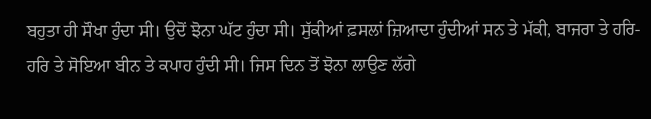ਬਹੁਤਾ ਹੀ ਸੌਖਾ ਹੁੰਦਾ ਸੀ। ਉਦੋਂ ਝੋਨਾ ਘੱਟ ਹੁੰਦਾ ਸੀ। ਸੁੱਕੀਆਂ ਫ਼ਸਲਾਂ ਜ਼ਿਆਦਾ ਹੁੰਦੀਆਂ ਸਨ ਤੇ ਮੱਕੀ, ਬਾਜਰਾ ਤੇ ਹਰਿ-ਹਰਿ ਤੇ ਸੋਇਆ ਬੀਨ ਤੇ ਕਪਾਹ ਹੁੰਦੀ ਸੀ। ਜਿਸ ਦਿਨ ਤੋਂ ਝੋਨਾ ਲਾਉਣ ਲੱਗੇ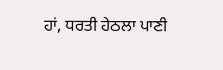ਹਾਂ, ਧਰਤੀ ਹੇਠਲਾ ਪਾਣੀ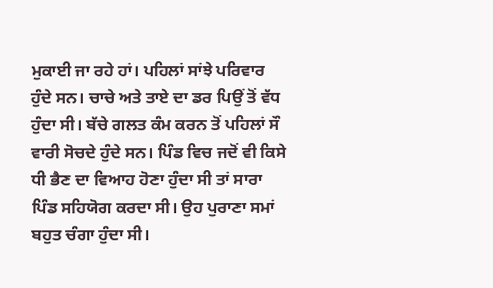ਮੁਕਾਈ ਜਾ ਰਹੇ ਹਾਂ। ਪਹਿਲਾਂ ਸਾਂਝੇ ਪਰਿਵਾਰ ਹੁੰਦੇ ਸਨ। ਚਾਚੇ ਅਤੇ ਤਾਏ ਦਾ ਡਰ ਪਿਉਂ ਤੋਂ ਵੱਧ ਹੁੰਦਾ ਸੀ। ਬੱਚੇ ਗਲਤ ਕੰਮ ਕਰਨ ਤੋਂ ਪਹਿਲਾਂ ਸੌ ਵਾਰੀ ਸੋਚਦੇ ਹੁੰਦੇ ਸਨ। ਪਿੰਡ ਵਿਚ ਜਦੋਂ ਵੀ ਕਿਸੇ ਧੀ ਭੈਣ ਦਾ ਵਿਆਹ ਹੋਣਾ ਹੁੰਦਾ ਸੀ ਤਾਂ ਸਾਰਾ ਪਿੰਡ ਸਹਿਯੋਗ ਕਰਦਾ ਸੀ। ਉਹ ਪੁਰਾਣਾ ਸਮਾਂ ਬਹੁਤ ਚੰਗਾ ਹੁੰਦਾ ਸੀ।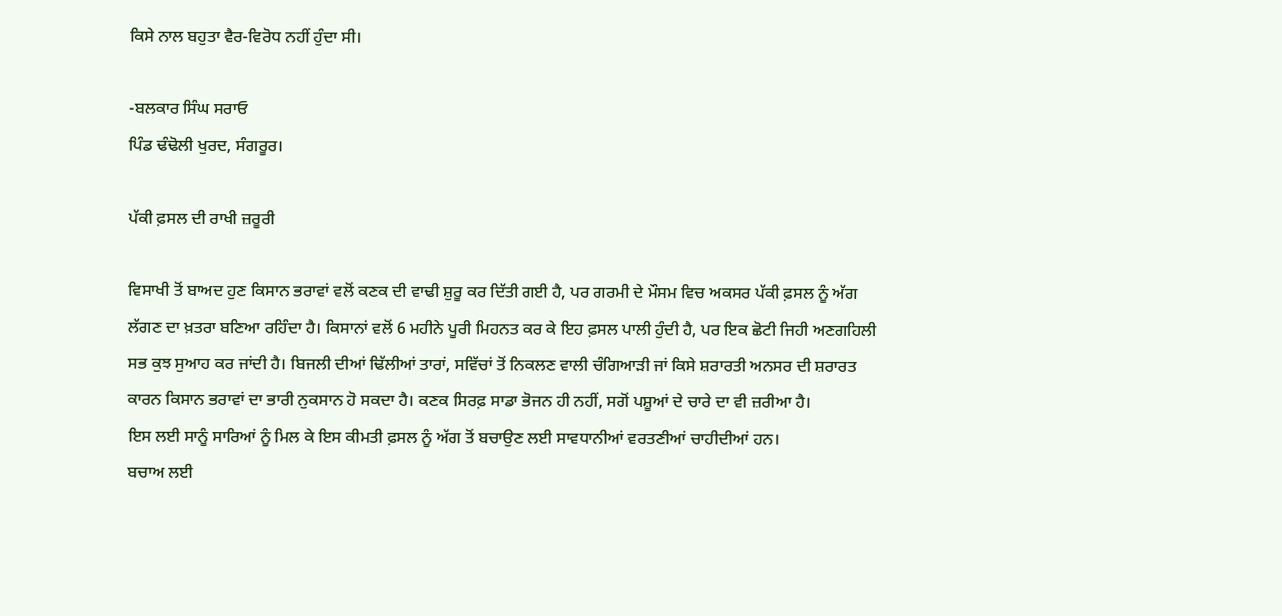ਕਿਸੇ ਨਾਲ ਬਹੁਤਾ ਵੈਰ-ਵਿਰੋਧ ਨਹੀਂ ਹੁੰਦਾ ਸੀ।

-ਬਲਕਾਰ ਸਿੰਘ ਸਰਾਓ
ਪਿੰਡ ਢੰਢੋਲੀ ਖੁਰਦ, ਸੰਗਰੂਰ।

ਪੱਕੀ ਫ਼ਸਲ ਦੀ ਰਾਖੀ ਜ਼ਰੂਰੀ

ਵਿਸਾਖੀ ਤੋਂ ਬਾਅਦ ਹੁਣ ਕਿਸਾਨ ਭਰਾਵਾਂ ਵਲੋਂ ਕਣਕ ਦੀ ਵਾਢੀ ਸ਼ੁਰੂ ਕਰ ਦਿੱਤੀ ਗਈ ਹੈ, ਪਰ ਗਰਮੀ ਦੇ ਮੌਸਮ ਵਿਚ ਅਕਸਰ ਪੱਕੀ ਫ਼ਸਲ ਨੂੰ ਅੱਗ ਲੱਗਣ ਦਾ ਖ਼ਤਰਾ ਬਣਿਆ ਰਹਿੰਦਾ ਹੈ। ਕਿਸਾਨਾਂ ਵਲੋਂ 6 ਮਹੀਨੇ ਪੂਰੀ ਮਿਹਨਤ ਕਰ ਕੇ ਇਹ ਫ਼ਸਲ ਪਾਲੀ ਹੁੰਦੀ ਹੈ, ਪਰ ਇਕ ਛੋਟੀ ਜਿਹੀ ਅਣਗਹਿਲੀ ਸਭ ਕੁਝ ਸੁਆਹ ਕਰ ਜਾਂਦੀ ਹੈ। ਬਿਜਲੀ ਦੀਆਂ ਢਿੱਲੀਆਂ ਤਾਰਾਂ, ਸਵਿੱਚਾਂ ਤੋਂ ਨਿਕਲਣ ਵਾਲੀ ਚੰਗਿਆੜੀ ਜਾਂ ਕਿਸੇ ਸ਼ਰਾਰਤੀ ਅਨਸਰ ਦੀ ਸ਼ਰਾਰਤ ਕਾਰਨ ਕਿਸਾਨ ਭਰਾਵਾਂ ਦਾ ਭਾਰੀ ਨੁਕਸਾਨ ਹੋ ਸਕਦਾ ਹੈ। ਕਣਕ ਸਿਰਫ਼ ਸਾਡਾ ਭੋਜਨ ਹੀ ਨਹੀਂ, ਸਗੋਂ ਪਸ਼ੂਆਂ ਦੇ ਚਾਰੇ ਦਾ ਵੀ ਜ਼ਰੀਆ ਹੈ।
ਇਸ ਲਈ ਸਾਨੂੰ ਸਾਰਿਆਂ ਨੂੰ ਮਿਲ ਕੇ ਇਸ ਕੀਮਤੀ ਫ਼ਸਲ ਨੂੰ ਅੱਗ ਤੋਂ ਬਚਾਉਣ ਲਈ ਸਾਵਧਾਨੀਆਂ ਵਰਤਣੀਆਂ ਚਾਹੀਦੀਆਂ ਹਨ।
ਬਚਾਅ ਲਈ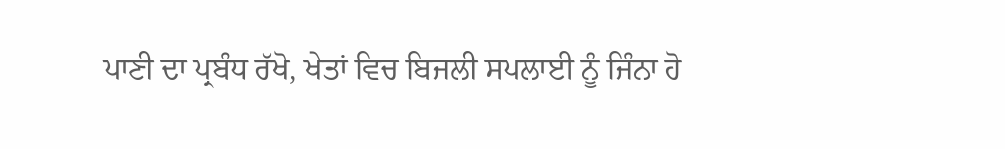ਪਾਣੀ ਦਾ ਪ੍ਰਬੰਧ ਰੱਖੋ, ਖੇਤਾਂ ਵਿਚ ਬਿਜਲੀ ਸਪਲਾਈ ਨੂੰ ਜਿੰਨਾ ਹੋ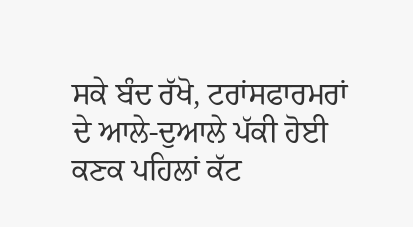ਸਕੇ ਬੰਦ ਰੱਖੋ, ਟਰਾਂਸਫਾਰਮਰਾਂ ਦੇ ਆਲੇ-ਦੁਆਲੇ ਪੱਕੀ ਹੋਈ ਕਣਕ ਪਹਿਲਾਂ ਕੱਟ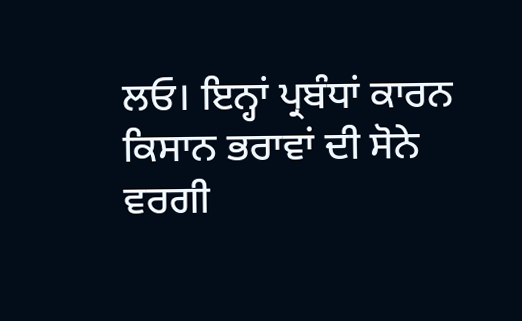ਲਓ। ਇਨ੍ਹਾਂ ਪ੍ਰਬੰਧਾਂ ਕਾਰਨ ਕਿਸਾਨ ਭਰਾਵਾਂ ਦੀ ਸੋਨੇ ਵਰਗੀ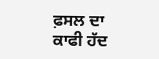ਫ਼ਸਲ ਦਾ ਕਾਫੀ ਹੱਦ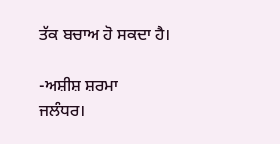ਤੱਕ ਬਚਾਅ ਹੋ ਸਕਦਾ ਹੈ।

-ਅਸ਼ੀਸ਼ ਸ਼ਰਮਾ
ਜਲੰਧਰ।